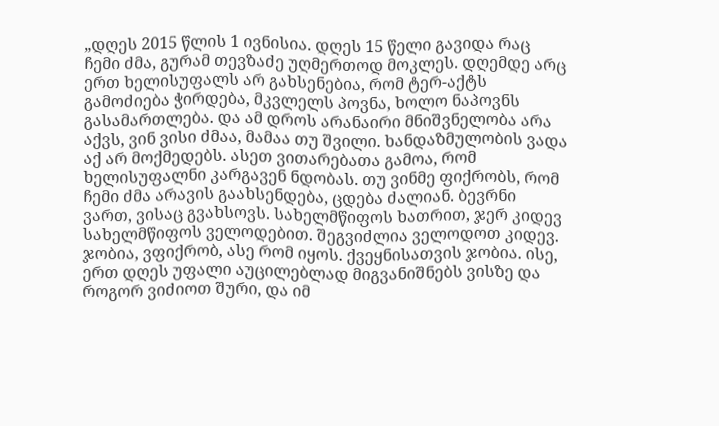„დღეს 2015 წლის 1 ივნისია. დღეს 15 წელი გავიდა რაც ჩემი ძმა, გურამ თევზაძე უღმერთოდ მოკლეს. დღემდე არც ერთ ხელისუფალს არ გახსენებია, რომ ტერ-აქტს გამოძიება ჭირდება, მკვლელს პოვნა, ხოლო ნაპოვნს გასამართლება. და ამ დროს არანაირი მნიშვნელობა არა აქვს, ვინ ვისი ძმაა, მამაა თუ შვილი. ხანდაზმულობის ვადა აქ არ მოქმედებს. ასეთ ვითარებათა გამოა, რომ ხელისუფალნი კარგავენ ნდობას. თუ ვინმე ფიქრობს, რომ ჩემი ძმა არავის გაახსენდება, ცდება ძალიან. ბევრნი ვართ, ვისაც გვახსოვს. სახელმწიფოს ხათრით, ჯერ კიდევ სახელმწიფოს ველოდებით. შეგვიძლია ველოდოთ კიდევ. ჯობია, ვფიქრობ, ასე რომ იყოს. ქვეყნისათვის ჯობია. ისე, ერთ დღეს უფალი აუცილებლად მიგვანიშნებს ვისზე და როგორ ვიძიოთ შური, და იმ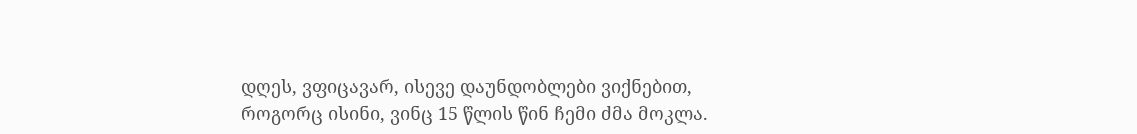დღეს, ვფიცავარ, ისევე დაუნდობლები ვიქნებით, როგორც ისინი, ვინც 15 წლის წინ ჩემი ძმა მოკლა.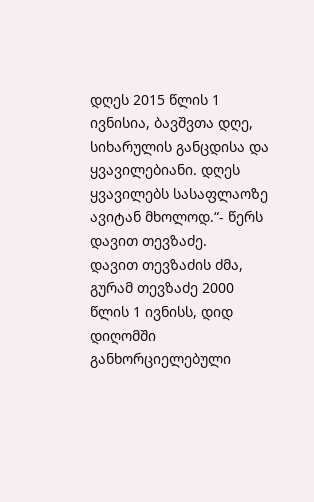დღეს 2015 წლის 1 ივნისია, ბავშვთა დღე, სიხარულის განცდისა და ყვავილებიანი. დღეს ყვავილებს სასაფლაოზე ავიტან მხოლოდ.“- წერს დავით თევზაძე.
დავით თევზაძის ძმა, გურამ თევზაძე 2000 წლის 1 ივნისს, დიდ დიღომში განხორციელებული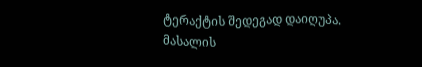ტერაქტის შედეგად დაიღუპა.
მასალის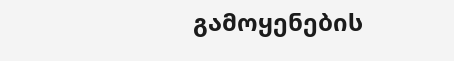გამოყენების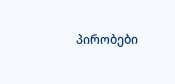პირობები